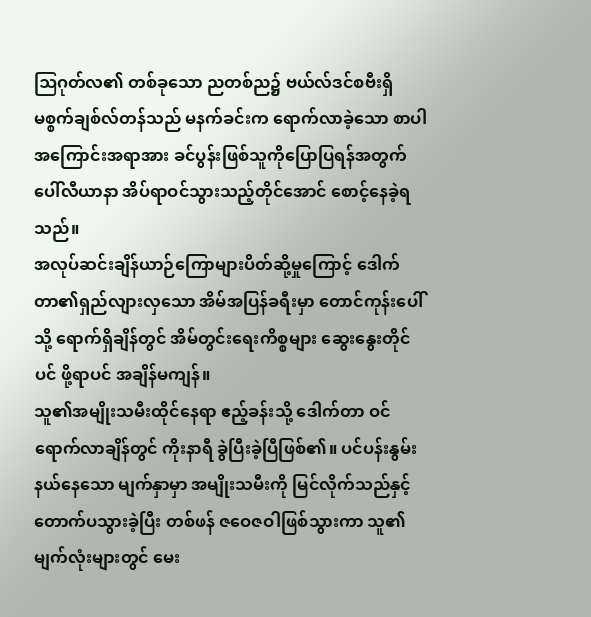ဩဂုတ်လ၏ တစ်ခုသော ညတစ်ည၌ ဗယ်လ်ဒင်စဗီးရှိ မစ္စက်ချစ်လ်တန်သည် မနက်ခင်းက ရောက်လာခဲ့သော စာပါအကြောင်းအရာအား ခင်ပွန်းဖြစ်သူကိုပြောပြရန်အတွက် ပေါ်လီယာနာ အိပ်ရာဝင်သွားသည့်တိုင်အောင် စောင့်နေခဲ့ရသည်။
အလုပ်ဆင်းချိန်ယာဉ်ကြောများပိတ်ဆို့မှုကြောင့် ဒေါက်တာ၏ရှည်လျားလှသော အိမ်အပြန်ခရီးမှာ တောင်ကုန်းပေါ်သို့ ရောက်ရှိချိန်တွင် အိမ်တွင်းရေးကိစ္စများ ဆွေးနွေးတိုင်ပင် ဖို့ရာပင် အချိန်မကျန်။
သူ၏အမျိုးသမီးထိုင်နေရာ ဧည့်ခန်းသို့ ဒေါက်တာ ဝင်ရောက်လာချိန်တွင် ကိုးနာရီ ခွဲပြီးခဲ့ပြီဖြစ်၏။ ပင်ပန်းနွမ်းနယ်နေသော မျက်နှာမှာ အမျိုးသမီးကို မြင်လိုက်သည်နှင့် တောက်ပသွားခဲ့ပြီး တစ်ဖန် ဇဝေဇဝါဖြစ်သွားကာ သူ၏မျက်လုံးများတွင် မေး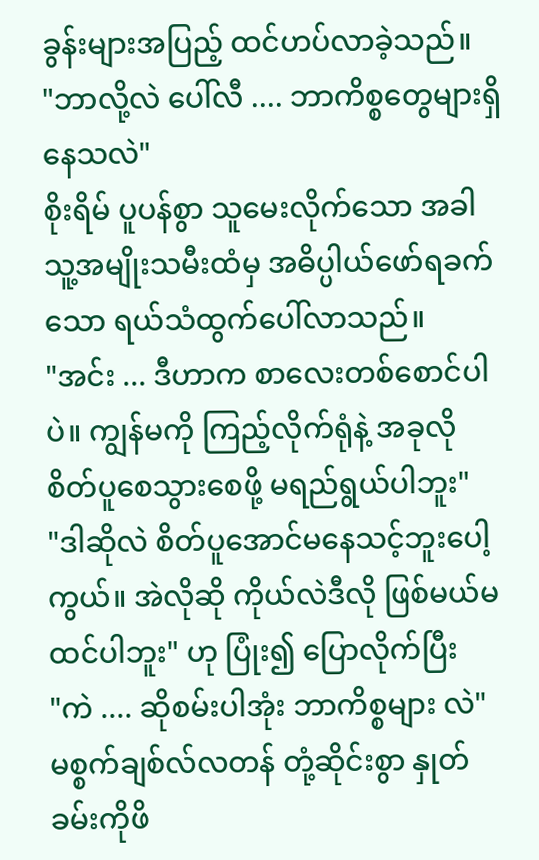ခွန်းများအပြည့် ထင်ဟပ်လာခဲ့သည်။
"ဘာလို့လဲ ပေါ်လီ .... ဘာကိစ္စတွေများရှိနေသလဲ"
စိုးရိမ် ပူပန်စွာ သူမေးလိုက်သော အခါ သူ့အမျိုးသမီးထံမှ အဓိပ္ပါယ်ဖော်ရခက်သော ရယ်သံထွက်ပေါ်လာသည်။
"အင်း ... ဒီဟာက စာလေးတစ်စောင်ပါပဲ။ ကျွန်မကို ကြည့်လိုက်ရုံနဲ့ အခုလို စိတ်ပူစေသွားစေဖို့ မရည်ရွယ်ပါဘူး"
"ဒါဆိုလဲ စိတ်ပူအောင်မနေသင့်ဘူးပေါ့ကွယ်။ အဲလိုဆို ကိုယ်လဲဒီလို ဖြစ်မယ်မထင်ပါဘူး" ဟု ပြုံး၍ ပြောလိုက်ပြီး
"ကဲ .... ဆိုစမ်းပါအုံး ဘာကိစ္စများ လဲ"
မစ္စက်ချစ်လ်လတန် တုံ့ဆိုင်းစွာ နှုတ်ခမ်းကိုဖိ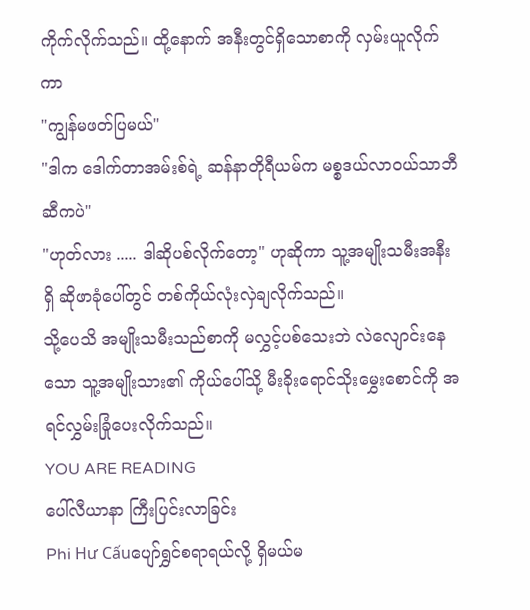ကိုက်လိုက်သည်။ ထို့နောက် အနီးတွင်ရှိသောစာကို လှမ်းယူလိုက်ကာ
"ကျွန်မဖတ်ပြမယ်"
"ဒါက ဒေါက်တာအမ်းစ်ရဲ့ ဆန်နာတိုရီယမ်က မစ္စဒယ်လာဝယ်သာဘီ ဆီကပဲ"
"ဟုတ်လား ..... ဒါဆိုပစ်လိုက်တော့" ဟုဆိုကာ သူ့အမျိုးသမီးအနီးရှိ ဆိုဖာခုံပေါ်တွင် တစ်ကိုယ်လုံးလှဲချလိုက်သည်။
သို့ပေသိ အမျိုးသမီးသည်စာကို မလွှင့်ပစ်သေးဘဲ လဲလျောင်းနေသော သူ့အမျိုးသား၏ ကိုယ်ပေါ်သို့ မီးခိုးရောင်သိုးမွှေးစောင်ကို အရင်လွှမ်းခြုံပေးလိုက်သည်။
YOU ARE READING
ပေါ်လီယာနာ ကြီးပြင်းလာခြင်း
Phi Hư Cấuပျော်ရွှင်စရာရယ်လို့ ရှိမယ်မ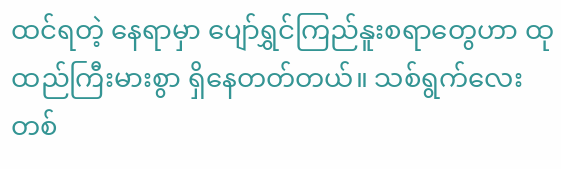ထင်ရတဲ့ နေရာမှာ ပျော်ရွှင်ကြည်နူးစရာတွေဟာ ထုထည်ကြီးမားစွာ ရှိနေတတ်တယ်။ သစ်ရွက်လေး တစ်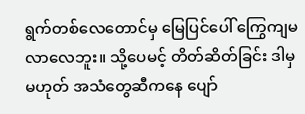ရွက်တစ်လေတောင်မှ မြေပြင်ပေါ် ကြွေကျမလာလေဘူး။ သို့ပေမင့် တိတ်ဆိတ်ခြင်း ဒါမှမဟုတ် အသံတွေဆီကနေ ပျော်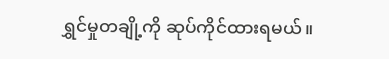ရွှင်မှုတချို့ကို ဆုပ်ကိုင်ထားရမယ်။